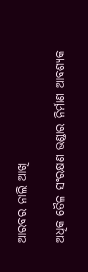ଆରବର ନାଲି ଆଖି

ଅଧିକ ତୈଳ ସଂରକ୍ଷଣ ଭଣ୍ଡାର ନିର୍ମାଣ ଆବଶ୍ୟକ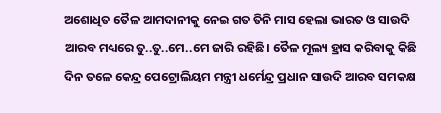ଅଶୋଧିତ ତୈଳ ଆମଦାନୀକୁ ନେଇ ଗତ ତିନି ମାସ ହେଲା ଭାରତ ଓ ସାଉଦି ଆରବ ମଧ୍ୟରେ ତୁ..ତୁ..ମେ..ମେ ଜାରି ରହିଛି। ତୈଳ ମୂଲ୍ୟ ହ୍ରାସ କରିବାକୁ କିଛି ଦିନ ତଳେ କେନ୍ଦ୍ର ପେଟ୍ରୋଲିୟମ ମନ୍ତ୍ରୀ ଧର୍ମେନ୍ଦ୍ର ପ୍ରଧାନ ସାଉଦି ଆରବ ସମକକ୍ଷ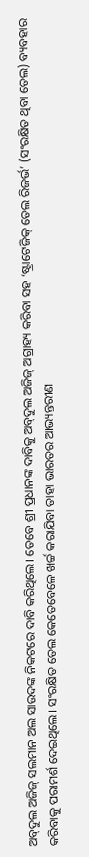ଅବ୍‌ଦୁଲ ଅଜିଜ୍‌ ସଲମାନ ଅଲ ସାଉଦଙ୍କ ନିକଟରେ ଦାବି କରିଥିଲେ। ତେବେ ଶ୍ରୀ ପ୍ରଧାନଙ୍କ ଦାବିକୁ ଅବ୍‌ଦୁଲ ଅଜିଜ୍‌ ଅଗ୍ରାହ୍ୟ କରିବା ସହ ‘ଷ୍ଟ୍ରାଟେଜିକ୍‌ ତେଲ ରିଜର୍ଭ’ (ସଂରକ୍ଷିତ ଥିବା ତେଲ) ବ୍ୟବହାର କରିବାକୁ ପରାମର୍ଶ ଦେଇଥିଲେ। ସଂରକ୍ଷିତ ତେଲ କେତେବେଳେ ଖର୍ଚ୍ଚ କରାଯିବା ତାହା ଭାରତର ଆଭ୍ୟନ୍ତରୀଣ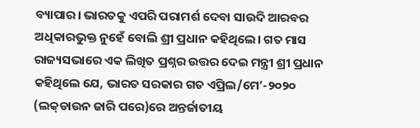ବ୍ୟାପାର। ଭାରତକୁ ଏପରି ପରାମର୍ଶ ଦେବା ସାଉଦି ଆରବର ଅଧିକାରଭୁକ୍ତ ନୁହେଁ ବୋଲି ଶ୍ରୀ ପ୍ରଧାନ କହିଥିଲେ। ଗତ ମାସ ରାଜ୍ୟସଭାରେ ଏକ ଲିଖିତ ପ୍ରଶ୍ନର ଉତ୍ତର ଦେଇ ମନ୍ତ୍ରୀ ଶ୍ରୀ ପ୍ରଧାନ କହିଥିଲେ ଯେ, ଭାରତ ସରକାର ଗତ ଏପ୍ରିଲ/ମେ’-୨୦୨୦ (ଲକ୍‌ଡାଉନ ଜାରି ପରେ)ରେ ଅନ୍ତର୍ଜାତୀୟ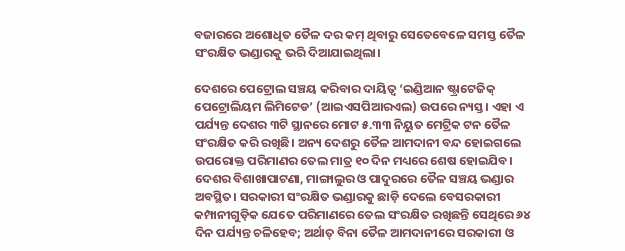ବଜାରରେ ଅଶୋଧିତ ତୈଳ ଦର କମ୍‌ ଥିବାରୁ ସେତେବେଳେ ସମସ୍ତ ତୈଳ ସଂରକ୍ଷିତ ଭଣ୍ଡାରକୁ ଭରି ଦିଆଯାଇଥିଲା।

ଦେଶରେ ପେଟ୍ରୋଲ ସଞ୍ଚୟ କରିବାର ଦାୟିତ୍ବ ‘ଇଣ୍ଡିଆନ ଷ୍ଟ୍ରାଟେଜିକ୍‌ ପେଟ୍ରୋଲିୟମ ଲିମିଟେଡ’ (ଆଇଏସପିଆରଏଲ) ଉପରେ ନ୍ୟସ୍ତ। ଏହା ଏ ପର୍ଯ୍ୟନ୍ତ ଦେଶର ୩ଟି ସ୍ଥାନରେ ମୋଟ ୫.୩୩ ନିୟୁତ ମେଟ୍ରିକ ଟନ ତୈଳ ସଂରକ୍ଷିତ କରି ରଖିଛି। ଅନ୍ୟ ଦେଶରୁ ତୈଳ ଆମଦାନୀ ବନ୍ଦ ହୋଇଗଲେ ଉପରୋକ୍ତ ପରିମାଣର ତେଲ ମାତ୍ର ୧୦ ଦିନ ମଧ୍ୟରେ ଶେଷ ହୋଇଯିବ। ଦେଶର ବିଶାଖାପାଟଣା, ମାଙ୍ଗାଲୁର ଓ ପାଦୁରରେ ତୈଳ ସଞ୍ଚୟ ଭଣ୍ଡାର ଅବସ୍ଥିତ। ସରକାରୀ ସଂରକ୍ଷିତ ଭଣ୍ଡାରକୁ ଛାଡ଼ି ଦେଲେ ବେସରକାରୀ କମ୍ପାନୀଗୁଡ଼ିକ ଯେତେ ପରିମାଣରେ ତେଲ ସଂରକ୍ଷିତ ରଖିଛନ୍ତି ସେଥିରେ ୬୪ ଦିନ ପର୍ଯ୍ୟନ୍ତ ଚଳିହେବ; ଅର୍ଥାତ୍‌ ବିନା ତୈଳ ଆମଦାନୀରେ ସରକାରୀ ଓ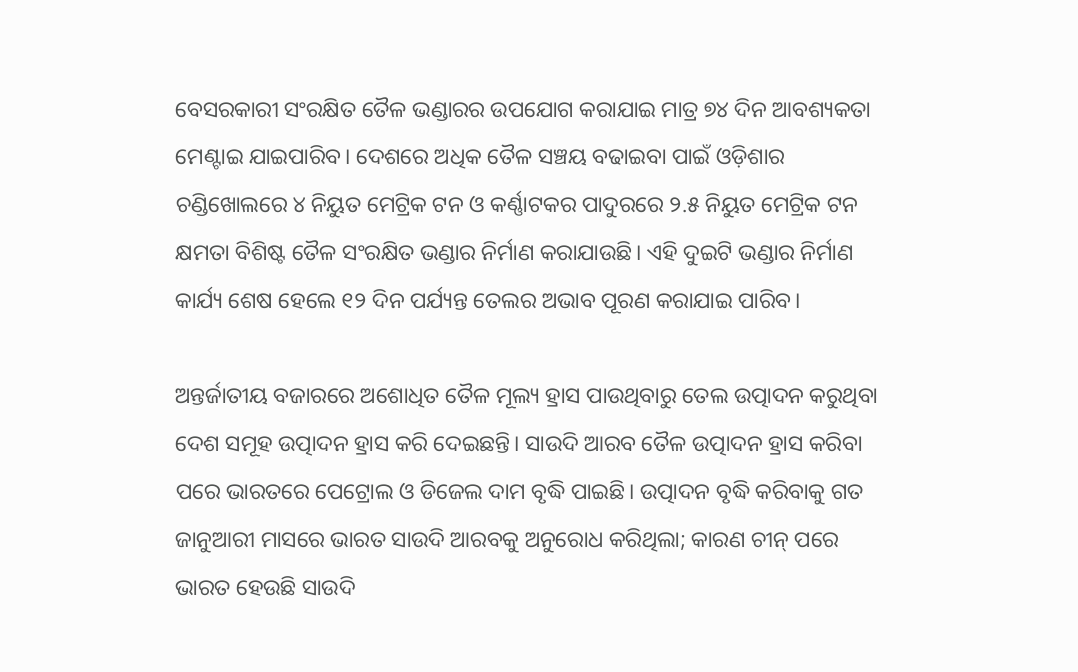ବେସରକାରୀ ସଂରକ୍ଷିତ ତୈଳ ଭଣ୍ଡାରର ଉପଯୋଗ କରାଯାଇ ମାତ୍ର ୭୪ ଦିନ ଆବଶ୍ୟକତା ମେଣ୍ଟାଇ ଯାଇପାରିବ। ଦେଶରେ ଅଧିକ ତୈଳ ସଞ୍ଚୟ ବଢାଇବା ପାଇଁ ଓଡ଼ିଶାର ଚଣ୍ଡିଖୋଲରେ ୪ ନିୟୁତ ମେଟ୍ରିକ ଟନ ଓ କର୍ଣ୍ଣାଟକର ପାଦୁରରେ ୨.୫ ନିୟୁତ ମେଟ୍ରିକ ଟନ କ୍ଷମତା ବିଶିଷ୍ଟ ତୈଳ ସଂରକ୍ଷିତ ଭଣ୍ଡାର ନିର୍ମାଣ କରାଯାଉଛି। ଏହି ଦୁଇଟି ଭଣ୍ଡାର ନିର୍ମାଣ କାର୍ଯ୍ୟ ଶେଷ ହେଲେ ୧୨ ଦିନ ପର୍ଯ୍ୟନ୍ତ ତେଲର ଅଭାବ ପୂରଣ କରାଯାଇ ପାରିବ।

ଅନ୍ତର୍ଜାତୀୟ ବଜାରରେ ଅଶୋଧିତ ତୈଳ ମୂଲ୍ୟ ହ୍ରାସ ପାଉଥିବାରୁ ତେଲ ଉତ୍ପାଦନ କରୁଥିବା ଦେଶ ସମୂହ ଉତ୍ପାଦନ ହ୍ରାସ କରି ଦେଇଛନ୍ତି। ସାଉଦି ଆରବ ତୈଳ ଉତ୍ପାଦନ ହ୍ରାସ କରିବା ପରେ ଭାରତରେ ପେଟ୍ରୋଲ ଓ ଡିଜେଲ ଦାମ ବୃଦ୍ଧି ପାଇଛି। ଉତ୍ପାଦନ ବୃଦ୍ଧି କରିବାକୁ ଗତ ଜାନୁଆରୀ ମାସରେ ଭାରତ ସାଉଦି ଆରବକୁ ଅନୁରୋଧ କରିଥିଲା; କାରଣ ଚୀନ୍‌ ପରେ ଭାରତ ହେଉଛି ସାଉଦି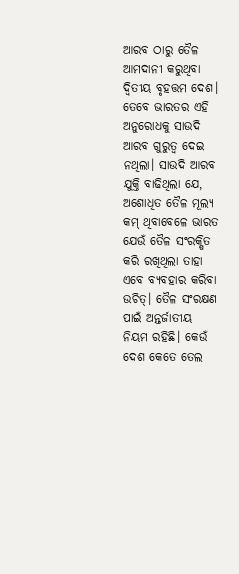ଆରବ ଠାରୁ ତୈଳ ଆମଦାନୀ କରୁଥିବା ଦ୍ବିତୀୟ ବୃହତ୍ତମ ଦେଶ। ତେବେ ଭାରତର ଏହି ଅନୁରୋଧକୁ ସାଉଦି ଆରବ ଗୁରୁତ୍ବ ଦେଇ ନଥିଲା। ସାଉଦି ଆରବ ଯୁକ୍ତି ବାଢିଥିଲା ଯେ, ଅଶୋଧିତ ତୈଳ ମୂଲ୍ୟ କମ୍‌ ଥିବାବେଳେ ଭାରତ ଯେଉଁ ତୈଳ ସଂରକ୍ଷିତ କରି ରଖିଥିଲା ତାହା ଏବେ ବ୍ୟବହାର କରିବା ଉଚିତ୍‌। ତୈଳ ସଂରକ୍ଷଣ ପାଇଁ ଅନ୍ତର୍ଜାତୀୟ ନିୟମ ରହିଛି। କେଉଁ ଦେଶ କେତେ ତେଲ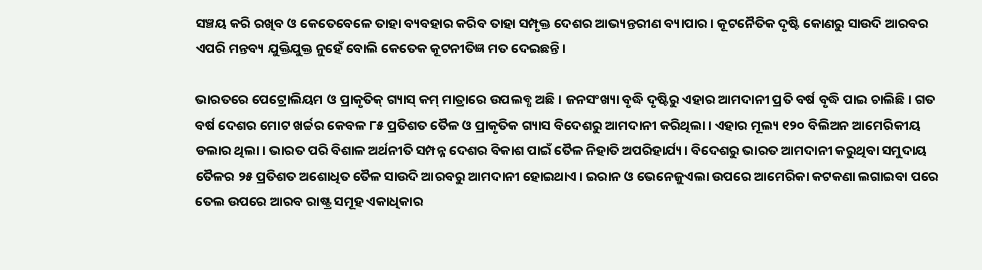ସଞ୍ଚୟ କରି ରଖିବ ଓ କେତେବେଳେ ତାହା ବ୍ୟବହାର କରିବ ତାହା ସମ୍ପୃକ୍ତ ଦେଶର ଆଭ୍ୟନ୍ତରୀଣ ବ୍ୟାପାର। କୂଟନୈତିକ ଦୃଷ୍ଟି କୋଣରୁ ସାଉଦି ଆରବର ଏପରି ମନ୍ତବ୍ୟ ଯୁକ୍ତିଯୁକ୍ତ ନୁହେଁ ବୋଲି କେତେକ କୂଟନୀତିଜ୍ଞ ମତ ଦେଇଛନ୍ତି।

ଭାରତରେ ପେଟ୍ରୋଲିୟମ ଓ ପ୍ରାକୃତିକ୍‌ ଗ୍ୟାସ୍‌ କମ୍‌ ମାତ୍ରାରେ ଉପଲବ୍ଧ ଅଛି। ଜନସଂଖ୍ୟା ବୃଦ୍ଧି ଦୃଷ୍ଟିରୁ ଏହାର ଆମଦାନୀ ପ୍ରତି ବର୍ଷ ବୃଦ୍ଧି ପାଇ ଚାଲିଛି। ଗତ ବର୍ଷ ଦେଶର ମୋଟ ଖର୍ଚ୍ଚର କେବଳ ୮୫ ପ୍ରତିଶତ ତୈଳ ଓ ପ୍ରାକୃତିକ ଗ୍ୟାସ ବିଦେଶରୁ ଆମଦାନୀ କରିଥିଲା। ଏହାର ମୂଲ୍ୟ ୧୨୦ ବିଲିଅନ ଆମେରିକୀୟ ଡଲାର ଥିଲା। ଭାରତ ପରି ବିଶାଳ ଅର୍ଥନୀତି ସମ୍ପନ୍ନ ଦେଶର ବିକାଶ ପାଇଁ ତୈଳ ନିହାତି ଅପରିହାର୍ଯ୍ୟ। ବିଦେଶରୁ ଭାରତ ଆମଦାନୀ କରୁଥିବା ସମୁଦାୟ ତୈଳର ୨୫ ପ୍ରତିଶତ ଅଶୋଧିତ ତୈଳ ସାଉଦି ଆରବରୁ ଆମଦାନୀ ହୋଇଥାଏ। ଇରାନ ଓ ଭେନେଜୁଏଲା ଉପରେ ଆମେରିକା କଟକଣା ଲଗାଇବା ପରେ ତେଲ ଉପରେ ଆରବ ରାଷ୍ଟ୍ର ସମୂହ ଏକାଧିକାର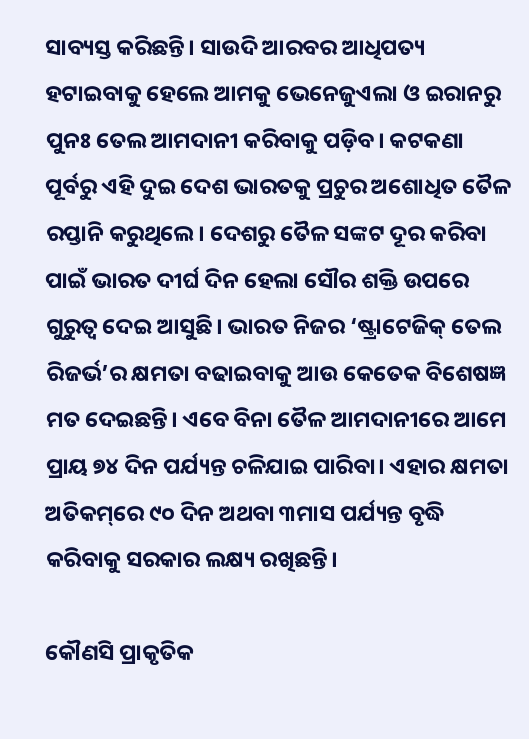ସାବ୍ୟସ୍ତ କରିଛନ୍ତି। ସାଉଦି ଆରବର ଆଧିପତ୍ୟ ହଟାଇବାକୁ ହେଲେ ଆମକୁ ଭେନେଜୁଏଲା ଓ ଇରାନରୁ ପୁନଃ ତେଲ ଆମଦାନୀ କରିବାକୁ ପଡ଼ିବ। କଟକଣା ପୂର୍ବରୁ ଏହି ଦୁଇ ଦେଶ ଭାରତକୁ ପ୍ରଚୁର ଅଶୋଧିତ ତୈଳ ରପ୍ତାନି କରୁଥିଲେ। ଦେଶରୁ ତୈଳ ସଙ୍କଟ ଦୂର କରିବା ପାଇଁ ଭାରତ ଦୀର୍ଘ ଦିନ ହେଲା ସୌର ଶକ୍ତି ଉପରେ ଗୁରୁତ୍ବ ଦେଇ ଆସୁଛି। ଭାରତ ନିଜର ‘ଷ୍ଟ୍ରାଟେଜିକ୍‌ ତେଲ ରିଜର୍ଭ’ର କ୍ଷମତା ବଢାଇବାକୁ ଆଉ କେତେକ ବିଶେଷଜ୍ଞ ମତ ଦେଇଛନ୍ତି। ଏବେ ବିନା ତୈଳ ଆମଦାନୀରେ ଆମେ ପ୍ରାୟ ୭୪ ଦିନ ପର୍ଯ୍ୟନ୍ତ ଚଳିଯାଇ ପାରିବା। ଏହାର କ୍ଷମତା ଅତିକମ୍‌ରେ ୯୦ ଦିନ ଅଥବା ୩ମାସ ପର୍ଯ୍ୟନ୍ତ ବୃଦ୍ଧି କରିବାକୁ ସରକାର ଲକ୍ଷ୍ୟ ରଖିଛନ୍ତି।

କୌଣସି ପ୍ରାକୃତିକ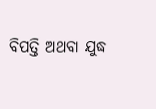ବିପତ୍ତି ଅଥବା ଯୁଦ୍ଧ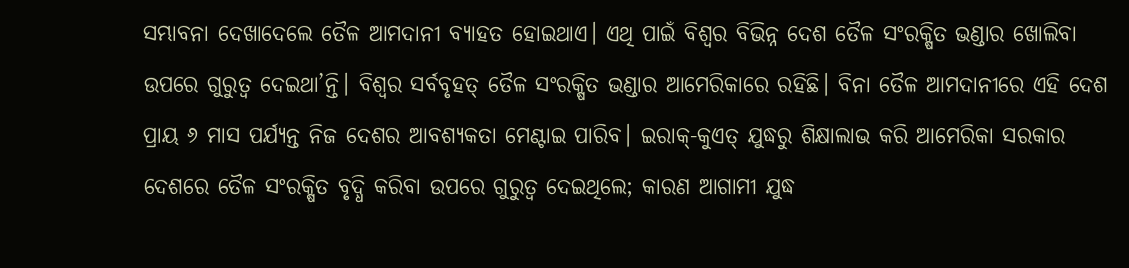ସମ୍ଭାବନା ଦେଖାଦେଲେ ତୈଳ ଆମଦାନୀ ବ୍ୟାହତ ହୋଇଥାଏ। ଏଥି ପାଇଁ ବିଶ୍ବର ବିଭିନ୍ନ ଦେଶ ତୈଳ ସଂରକ୍ଷିତ ଭଣ୍ଡାର ଖୋଲିବା ଉପରେ ଗୁରୁତ୍ବ ଦେଇଥା’ନ୍ତି। ବିଶ୍ବର ସର୍ବବୃହତ୍‌ ତୈଳ ସଂରକ୍ଷିତ ଭଣ୍ଡାର ଆମେରିକାରେ ରହିଛି। ବିନା ତୈଳ ଆମଦାନୀରେ ଏହି ଦେଶ ପ୍ରାୟ ୬ ମାସ ପର୍ଯ୍ୟନ୍ତ ନିଜ ଦେଶର ଆବଶ୍ୟକତା ମେଣ୍ଟାଇ ପାରିବ। ଇରାକ୍‌-କୁଏତ୍‌ ଯୁଦ୍ଧରୁ ଶିକ୍ଷାଲାଭ କରି ଆମେରିକା ସରକାର ଦେଶରେ ତୈଳ ସଂରକ୍ଷିତ ବୃଦ୍ଧି କରିବା ଉପରେ ଗୁରୁତ୍ବ ଦେଇଥିଲେ; କାରଣ ଆଗାମୀ ଯୁଦ୍ଧ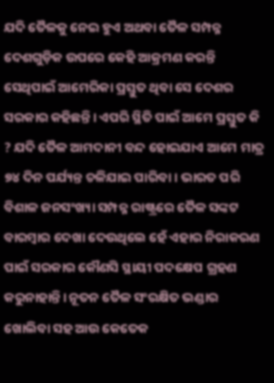ଯଦି ତୈଳକୁ ନେଇ ହୁଏ ଅଥବା ତୈଳ ସମ୍ପନ୍ନ ଦେଶଗୁଡ଼ିକ ଉପରେ କେହି ଆକ୍ରମଣ କରନ୍ତି ସେଥିପାଇଁ ଆମେରିକା ପ୍ରସ୍ତୁତ ଥିବା ସେ ଦେଶର ସରକାର କହିଛନ୍ତି। ଏପରି ସ୍ଥିତି ପାଇଁ ଆମେ ପ୍ରସ୍ତୁତ କି ? ଯଦି ତୈଳ ଆମଦାନୀ ବନ୍ଦ ହୋଇଯାଏ ଆମେ ମାତ୍ର ୭୪ ଦିନ ପର୍ଯ୍ୟନ୍ତ ଚଳିଯାଇ ପାରିବା। ଭାରତ ପରି ବିଶାଳ ଜନସଂଖ୍ୟା ସମ୍ପନ୍ନ ରାଷ୍ଟ୍ରରେ ତୈଳ ସଙ୍କଟ ବାରମ୍ବାର ଦେଖା ଦେଉଥିଲେ ହେଁ ଏହାର ନିରାକରଣ ପାଇଁ ସରକାର କୌଣସି ସ୍ଥାୟୀ ପଦକ୍ଷେପ ଗ୍ରହଣ କରୁନାହାନ୍ତି। ନୂତନ ତୈଳ ସଂରକ୍ଷିତ ଭଣ୍ଡାର ଖୋଲିବା ସହ ଆଉ କେତେକ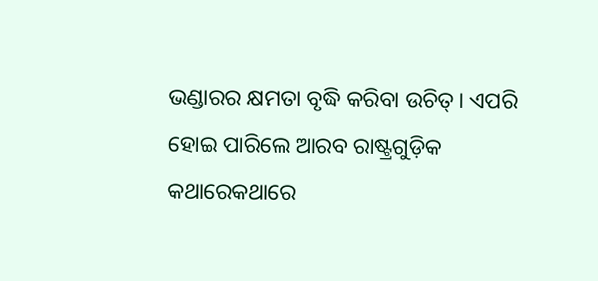ଭଣ୍ଡାରର କ୍ଷମତା ବୃଦ୍ଧି କରିବା ଉଚିତ୍‌। ଏପରି ହୋଇ ପାରିଲେ ଆରବ ରାଷ୍ଟ୍ରଗୁଡ଼ିକ କଥାରେକଥାରେ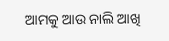ଆମକୁ ଆଉ ନାଲି ଆଖି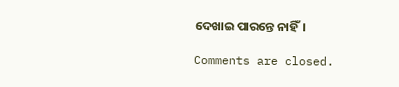ଦେଖାଇ ପାରନ୍ତେ ନାହିଁ।

Comments are closed.